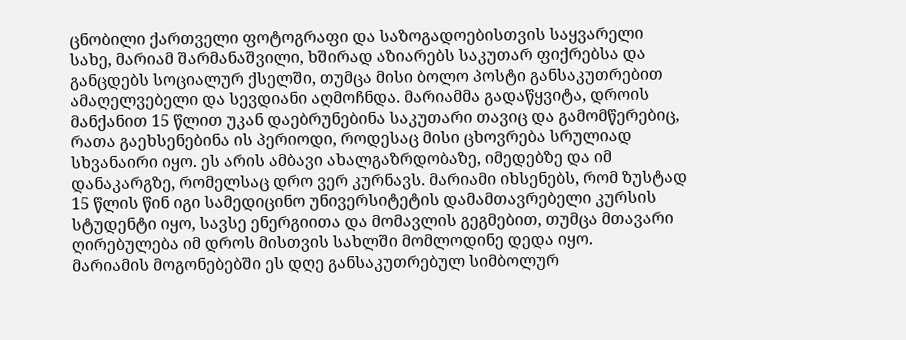ცნობილი ქართველი ფოტოგრაფი და საზოგადოებისთვის საყვარელი სახე, მარიამ შარმანაშვილი, ხშირად აზიარებს საკუთარ ფიქრებსა და განცდებს სოციალურ ქსელში, თუმცა მისი ბოლო პოსტი განსაკუთრებით ამაღელვებელი და სევდიანი აღმოჩნდა. მარიამმა გადაწყვიტა, დროის მანქანით 15 წლით უკან დაებრუნებინა საკუთარი თავიც და გამომწერებიც, რათა გაეხსენებინა ის პერიოდი, როდესაც მისი ცხოვრება სრულიად სხვანაირი იყო. ეს არის ამბავი ახალგაზრდობაზე, იმედებზე და იმ დანაკარგზე, რომელსაც დრო ვერ კურნავს. მარიამი იხსენებს, რომ ზუსტად 15 წლის წინ იგი სამედიცინო უნივერსიტეტის დამამთავრებელი კურსის სტუდენტი იყო, სავსე ენერგიითა და მომავლის გეგმებით, თუმცა მთავარი ღირებულება იმ დროს მისთვის სახლში მომლოდინე დედა იყო.
მარიამის მოგონებებში ეს დღე განსაკუთრებულ სიმბოლურ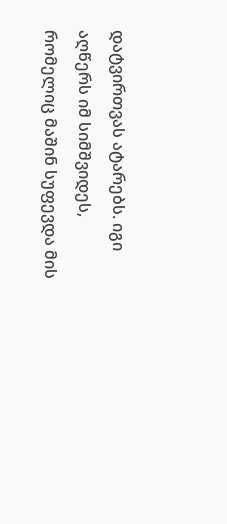დატვირთვას ატარებს. იგი აღწერს იმ სიმშვიდეს, რომელიც მაშინ სუფევდა მის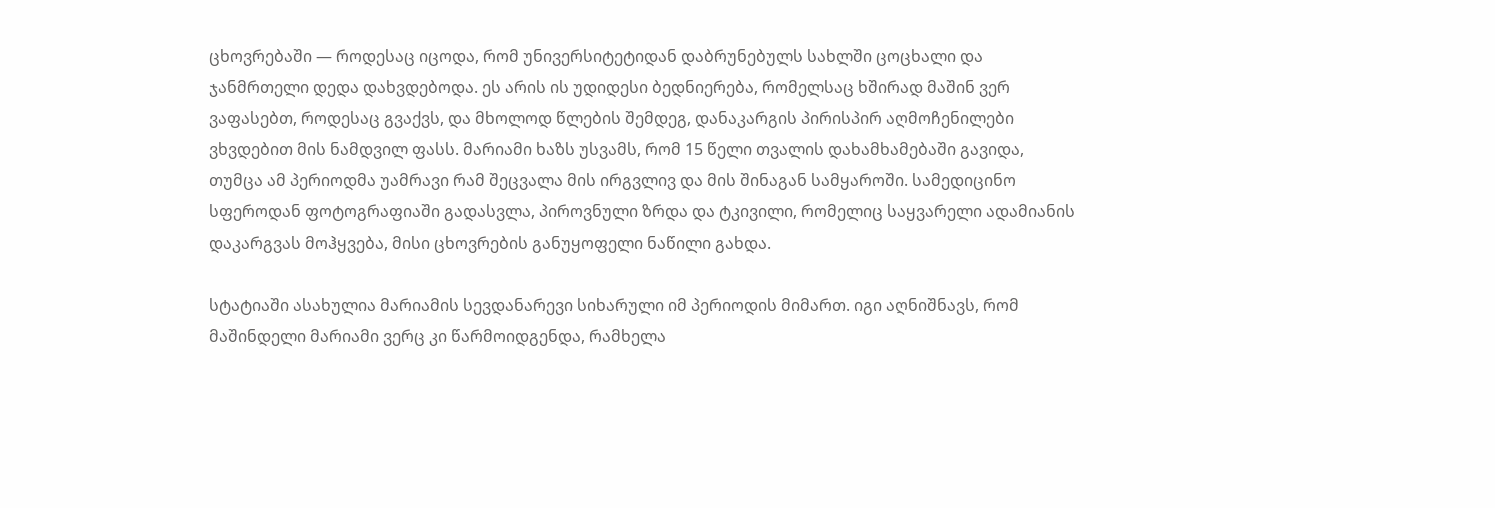ცხოვრებაში — როდესაც იცოდა, რომ უნივერსიტეტიდან დაბრუნებულს სახლში ცოცხალი და ჯანმრთელი დედა დახვდებოდა. ეს არის ის უდიდესი ბედნიერება, რომელსაც ხშირად მაშინ ვერ ვაფასებთ, როდესაც გვაქვს, და მხოლოდ წლების შემდეგ, დანაკარგის პირისპირ აღმოჩენილები ვხვდებით მის ნამდვილ ფასს. მარიამი ხაზს უსვამს, რომ 15 წელი თვალის დახამხამებაში გავიდა, თუმცა ამ პერიოდმა უამრავი რამ შეცვალა მის ირგვლივ და მის შინაგან სამყაროში. სამედიცინო სფეროდან ფოტოგრაფიაში გადასვლა, პიროვნული ზრდა და ტკივილი, რომელიც საყვარელი ადამიანის დაკარგვას მოჰყვება, მისი ცხოვრების განუყოფელი ნაწილი გახდა.

სტატიაში ასახულია მარიამის სევდანარევი სიხარული იმ პერიოდის მიმართ. იგი აღნიშნავს, რომ მაშინდელი მარიამი ვერც კი წარმოიდგენდა, რამხელა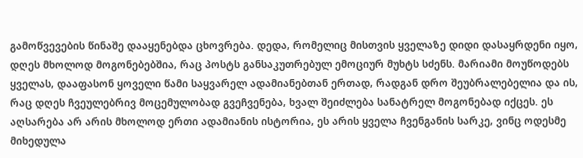გამოწვევების წინაშე დააყენებდა ცხოვრება. დედა, რომელიც მისთვის ყველაზე დიდი დასაყრდენი იყო, დღეს მხოლოდ მოგონებებშია, რაც პოსტს განსაკუთრებულ ემოციურ მუხტს სძენს. მარიამი მოუწოდებს ყველას, დააფასონ ყოველი წამი საყვარელ ადამიანებთან ერთად, რადგან დრო შეუბრალებელია და ის, რაც დღეს ჩვეულებრივ მოცემულობად გვეჩვენება, ხვალ შეიძლება სანატრელ მოგონებად იქცეს. ეს აღსარება არ არის მხოლოდ ერთი ადამიანის ისტორია, ეს არის ყველა ჩვენგანის სარკე, ვინც ოდესმე მიხედულა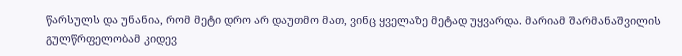წარსულს და უნანია, რომ მეტი დრო არ დაუთმო მათ, ვინც ყველაზე მეტად უყვარდა. მარიამ შარმანაშვილის გულწრფელობამ კიდევ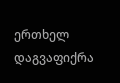ერთხელ დაგვაფიქრა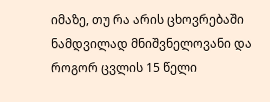იმაზე, თუ რა არის ცხოვრებაში ნამდვილად მნიშვნელოვანი და როგორ ცვლის 15 წელი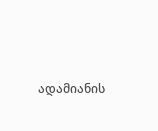ადამიანის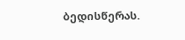ბედისწერას.